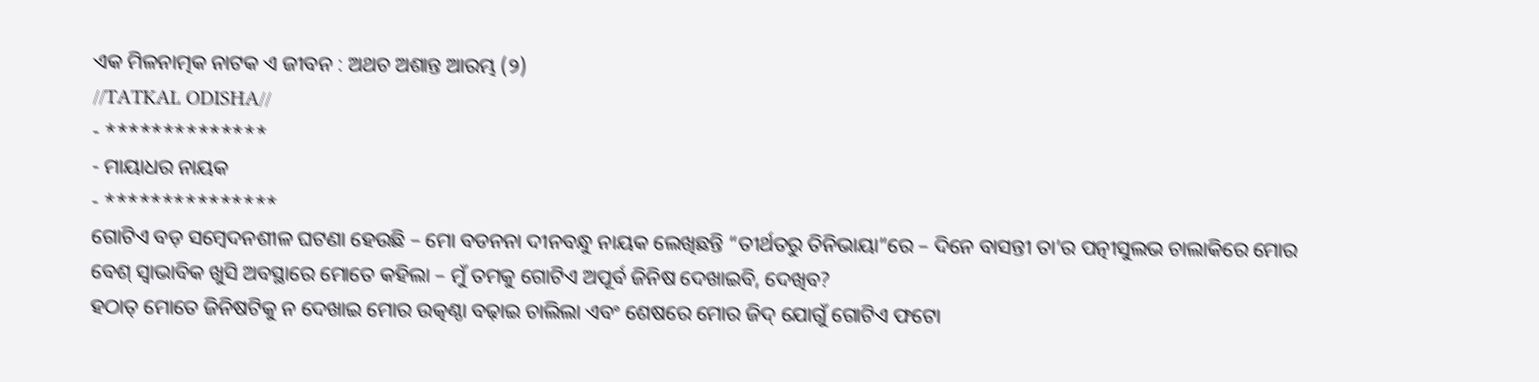ଏକ ମିଳନାତ୍ମକ ନାଟକ ଏ ଜୀବନ : ଅଥଚ ଅଶାନ୍ତ ଆରମ୍ଭ (୨)
//TATKAL ODISHA//
- **************
- ମାୟାଧର ନାୟକ
- ***************
ଗୋଟିଏ ବଡ଼ ସମ୍ବେଦନଶୀଳ ଘଟଣା ହେଉଛି – ମୋ ବଡନନା ଦୀନବନ୍ଧୁ ନାୟକ ଲେଖିଛନ୍ତି “ତୀର୍ଥତରୁ ତିନିଭାୟା”ରେ – ଦିନେ ବାସନ୍ତୀ ତା’ର ପତ୍ନୀସୁଲଭ ଚାଲାକିରେ ମୋର ବେଶ୍ ସ୍ୱାଭାବିକ ଖୁସି ଅବସ୍ଥାରେ ମୋତେ କହିଲା – ମୁଁ ତମକୁ ଗୋଟିଏ ଅପୂର୍ବ ଜିନିଷ ଦେଖାଇବି, ଦେଖିବ?
ହଠାତ୍ ମୋତେ ଜିନିଷଟିକୁ ନ ଦେଖାଇ ମୋର ଉତ୍କଣ୍ଠା ବଢ଼ାଇ ଚାଲିଲା ଏବଂ ଶେଷରେ ମୋର ଜିଦ୍ ଯୋଗୁଁ ଗୋଟିଏ ଫଟୋ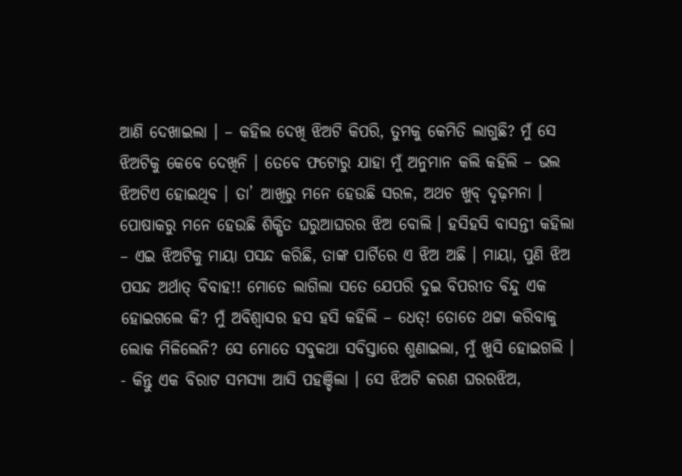ଆଣି ଦେଖାଇଲା । – କହିଲ ଦେଖି ଝିଅଟି କିପରି, ତୁମକୁ କେମିତି ଲାଗୁଛି? ମୁଁ ସେ ଝିଅଟିକୁ କେବେ ଦେଖିନି । ତେବେ ଫଟୋରୁ ଯାହା ମୁଁ ଅନୁମାନ କଲି କହିଲି – ଭଲ ଝିଅଟିଏ ହୋଇଥିବ । ତା’ ଆଖିରୁ ମନେ ହେଉଛି ସରଳ, ଅଥଚ ଖୁବ୍ ଦୃଢ଼ମନା । ପୋଷାକରୁ ମନେ ହେଉଛି ଶିକ୍ଷିତ ଘରୁଆଘରର ଝିଅ ବୋଲି । ହସିହସି ବାସନ୍ତୀ କହିଲା – ଏଇ ଝିଅଟିକୁ ମାୟା ପସନ୍ଦ କରିଛି, ତାଙ୍କ ପାର୍ଟିରେ ଏ ଝିଅ ଅଛି । ମାୟା, ପୁଣି ଝିଅ ପସନ୍ଦ ଅର୍ଥାତ୍ ବିବାହ!! ମୋତେ ଲାଗିଲା ସତେ ଯେପରି ଦୁଇ ବିପରୀତ ବିନ୍ଦୁ ଏକ ହୋଇଗଲେ କି? ମୁଁ ଅବିଶ୍ୱାସର ହସ ହସି କହିଲି – ଧେତ୍! ତୋତେ ଥଟ୍ଟା କରିବାକୁ ଲୋକ ମିଳିଲେନି? ସେ ମୋତେ ସବୁକଥା ସବିସ୍ତାରେ ଶୁଣାଇଲା, ମୁଁ ଖୁସି ହୋଇଗଲି ।
- କିନ୍ତୁ ଏକ ବିରାଟ ସମସ୍ୟା ଆସି ପହଞ୍ଚିଲା । ସେ ଝିଅଟି କରଣ ଘରରଝିଅ,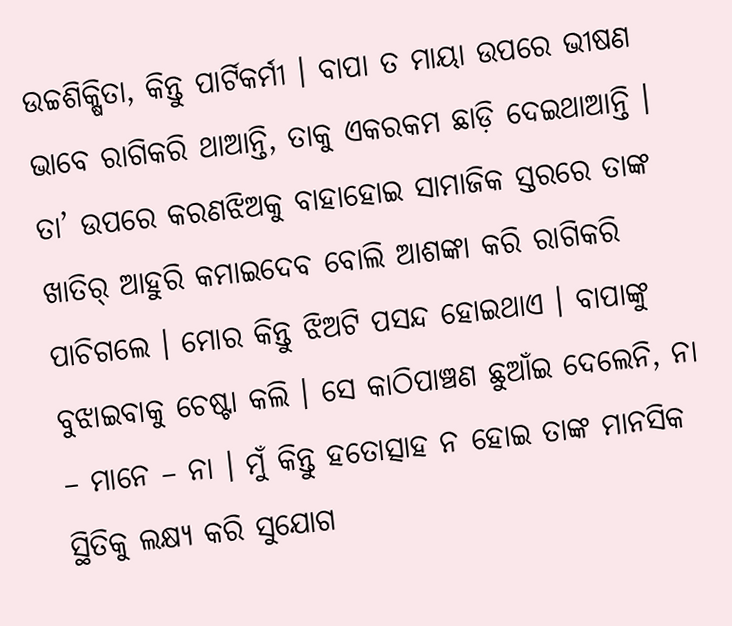ଉଚ୍ଚଶିକ୍ଷିତା, କିନ୍ତୁ ପାର୍ଟିକର୍ମୀ । ବାପା ତ ମାୟା ଉପରେ ଭୀଷଣ ଭାବେ ରାଗିକରି ଥାଆନ୍ତି, ତାକୁ ଏକରକମ ଛାଡ଼ି ଦେଇଥାଆନ୍ତି । ତା’ ଉପରେ କରଣଝିଅକୁ ବାହାହୋଇ ସାମାଜିକ ସ୍ତରରେ ତାଙ୍କ ଖାତିର୍ ଆହୁରି କମାଇଦେବ ବୋଲି ଆଶଙ୍କା କରି ରାଗିକରି ପାଚିଗଲେ । ମୋର କିନ୍ତୁ ଝିଅଟି ପସନ୍ଦ ହୋଇଥାଏ । ବାପାଙ୍କୁ ବୁଝାଇବାକୁ ଚେଷ୍ଟା କଲି । ସେ କାଠିପାଞ୍ଚଣ ଛୁଆଁଇ ଦେଲେନି, ନା – ମାନେ – ନା । ମୁଁ କିନ୍ତୁ ହତୋତ୍ସାହ ନ ହୋଇ ତାଙ୍କ ମାନସିକ ସ୍ଥିତିକୁ ଲକ୍ଷ୍ୟ କରି ସୁଯୋଗ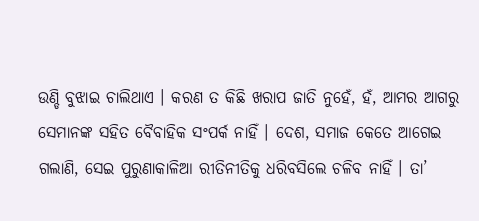ଉଣ୍ଡି ବୁଝାଇ ଚାଲିଥାଏ । କରଣ ତ କିଛି ଖରାପ ଜାତି ନୁହେଁ, ହଁ, ଆମର ଆଗରୁ ସେମାନଙ୍କ ସହିତ ବୈବାହିକ ସଂପର୍କ ନାହିଁ । ଦେଶ, ସମାଜ କେତେ ଆଗେଇ ଗଲାଣି, ସେଇ ପୁରୁଣାକାଳିଆ ରୀତିନୀତିକୁ ଧରିବସିଲେ ଚଳିବ ନାହିଁ । ତା’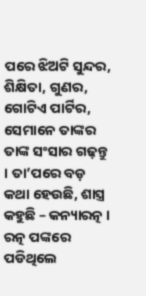ପରେ ଝିଅଟି ସୁନ୍ଦର, ଶିକ୍ଷିତା, ଗୁଣର, ଗୋଟିଏ ପାର୍ଟିର, ସେମାନେ ତାଙ୍କର ତାଙ୍କ ସଂସାର ଗଢ଼ନ୍ତୁ । ତା’ପରେ ବଡ଼ କଥା ହେଉଛି, ଶାସ୍ତ୍ର କହୁଛି – କନ୍ୟାରତ୍ନ । ରତ୍ନ ପଙ୍କରେ ପଡିଥିଲେ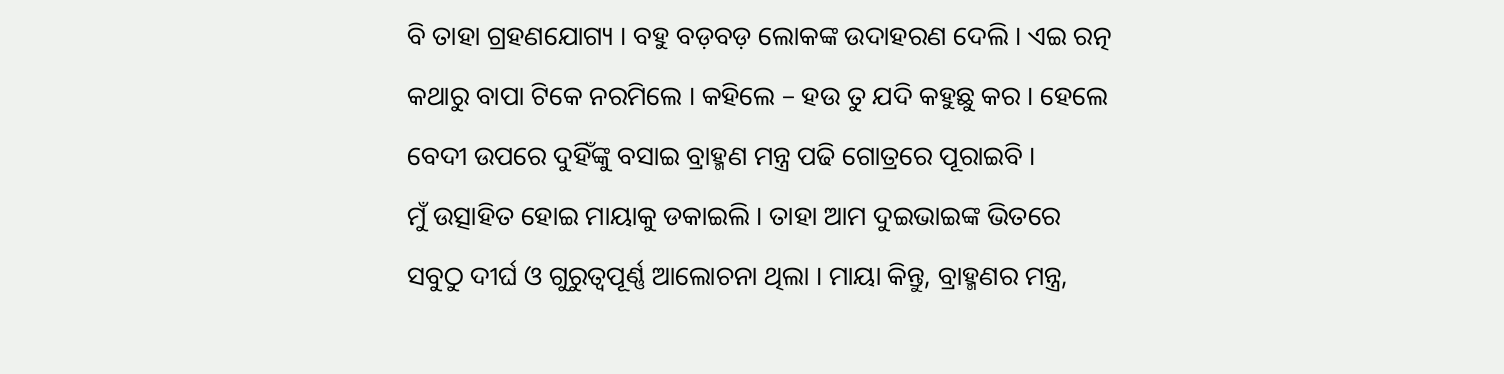ବି ତାହା ଗ୍ରହଣଯୋଗ୍ୟ । ବହୁ ବଡ଼ବଡ଼ ଲୋକଙ୍କ ଉଦାହରଣ ଦେଲି । ଏଇ ରତ୍ନ କଥାରୁ ବାପା ଟିକେ ନରମିଲେ । କହିଲେ – ହଉ ତୁ ଯଦି କହୁଛୁ କର । ହେଲେ ବେଦୀ ଉପରେ ଦୁହିଁଙ୍କୁ ବସାଇ ବ୍ରାହ୍ମଣ ମନ୍ତ୍ର ପଢି ଗୋତ୍ରରେ ପୂରାଇବି ।
ମୁଁ ଉତ୍ସାହିତ ହୋଇ ମାୟାକୁ ଡକାଇଲି । ତାହା ଆମ ଦୁଇଭାଇଙ୍କ ଭିତରେ ସବୁଠୁ ଦୀର୍ଘ ଓ ଗୁରୁତ୍ୱପୂର୍ଣ୍ଣ ଆଲୋଚନା ଥିଲା । ମାୟା କିନ୍ତୁ, ବ୍ରାହ୍ମଣର ମନ୍ତ୍ର,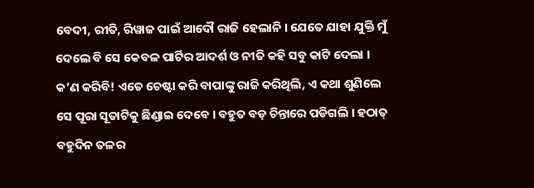ବେଦୀ, ରୀତି, ରିୱାଜ ପାଇଁ ଆଦୌ ରାଜି ହେଲାନି । ଯେତେ ଯାହା ଯୁକ୍ତି ମୁଁ ଦେଲେ ବି ସେ କେବଳ ପାର୍ଟିର ଆଦର୍ଶ ଓ ନୀତି କହି ସବୁ କାଟି ଦେଲା । କ’ଣ କରିବି! ଏତେ ଚେଷ୍ଟା କରି ବାପାଙ୍କୁ ରାଜି କରିଥିଲି, ଏ କଥା ଶୁଣିଲେ ସେ ପୂରା ସୂତାଟିକୁ ଛିଣ୍ଡାଇ ଦେବେ । ବହୁତ ବଡ଼ ଚିନ୍ତାରେ ପଡିଗଲି । ହଠାତ୍ ବହୁଦିନ ତଳର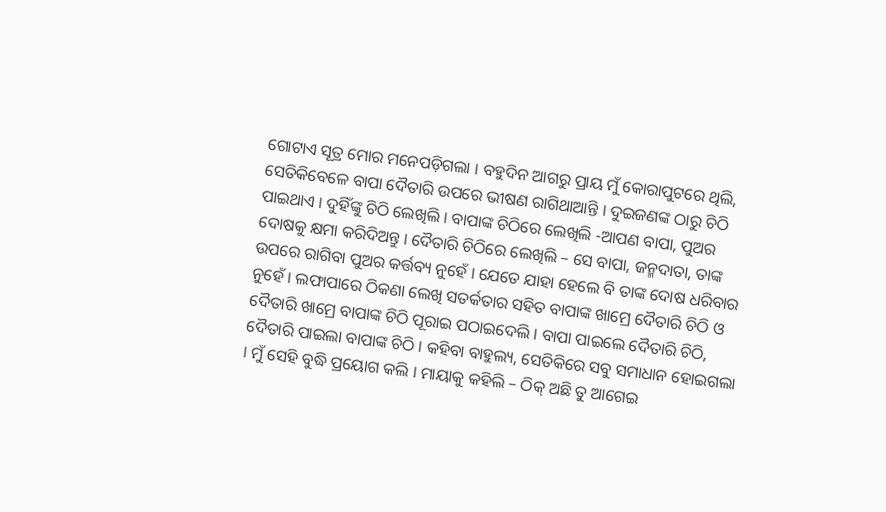ଗୋଟାଏ ସୂତ୍ର ମୋର ମନେପଡ଼ିଗଲା । ବହୁଦିନ ଆଗରୁ ପ୍ରାୟ ମୁଁ କୋରାପୁଟରେ ଥିଲି, ସେତିକିବେଳେ ବାପା ଦୈତାରି ଉପରେ ଭୀଷଣ ରାଗିଥାଆନ୍ତି । ଦୁଇଜଣଙ୍କ ଠାରୁ ଚିଠି ପାଇଥାଏ । ଦୁହିଁଙ୍କୁ ଚିଠି ଲେଖିଲି । ବାପାଙ୍କ ଚିଠିରେ ଲେଖିଲି -ଆପଣ ବାପା, ପୁଅର ଦୋଷକୁ କ୍ଷମା କରିଦିଅନ୍ତୁ । ଦୈତାରି ଚିଠିରେ ଲେଖିଲି – ସେ ବାପା, ଜନ୍ମଦାତା, ତାଙ୍କ ଉପରେ ରାଗିବା ପୁଅର କର୍ତ୍ତବ୍ୟ ନୁହେଁ । ଯେତେ ଯାହା ହେଲେ ବି ତାଙ୍କ ଦୋଷ ଧରିବାର ନୁହେଁ । ଲଫାପାରେ ଠିକଣା ଲେଖି ସତର୍କତାର ସହିତ ବାପାଙ୍କ ଖାମ୍ରେ ଦୈତାରି ଚିଠି ଓ ଦୈତାରି ଖାମ୍ରେ ବାପାଙ୍କ ଚିଠି ପୂରାଇ ପଠାଇଦେଲି । ବାପା ପାଇଲେ ଦୈତାରି ଚିଠି, ଦୈତାରି ପାଇଲା ବାପାଙ୍କ ଚିଠି । କହିବା ବାହୁଲ୍ୟ, ସେତିକିରେ ସବୁ ସମାଧାନ ହୋଇଗଲା । ମୁଁ ସେହି ବୁଦ୍ଧି ପ୍ରୟୋଗ କଲି । ମାୟାକୁ କହିଲି – ଠିକ୍ ଅଛି ତୁ ଆଗେଇ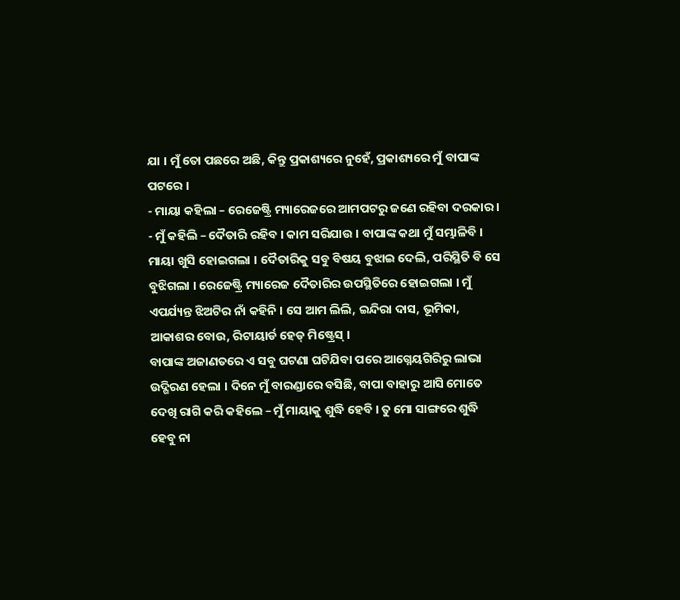ଯା । ମୁଁ ତୋ ପଛରେ ଅଛି, କିନ୍ତୁ ପ୍ରକାଶ୍ୟରେ ନୁହେଁ, ପ୍ରକାଶ୍ୟରେ ମୁଁ ବାପାଙ୍କ ପଟରେ ।
- ମାୟା କହିଲା – ରେଜେଷ୍ଟ୍ରି ମ୍ୟାରେଜରେ ଆମପଟରୁ ଜଣେ ରହିବା ଦରକାର ।
- ମୁଁ କହିଲି – ଦୈତାରି ରହିବ । କାମ ସରିଯାଉ । ବାପାଙ୍କ କଥା ମୁଁ ସମ୍ଭାଳିବି ।
ମାୟା ଖୁସି ହୋଇଗଲା । ଦୈତାରିକୁ ସବୁ ବିଷୟ ବୁଝାଇ ଦେଲି, ପରିସ୍ଥିତି ବି ସେ ବୁଝିଗଲା । ରେଜେଷ୍ଟ୍ରି ମ୍ୟାରେଜ ଦୈତାରିର ଉପସ୍ଥିତିରେ ହୋଇଗଲା । ମୁଁ ଏପର୍ଯ୍ୟନ୍ତ ଝିଅଟିର ନାଁ କହିନି । ସେ ଆମ ଲିଲି, ଇନ୍ଦିରା ଦାସ, ଭୂମିକା, ଆକାଶର ବୋଉ, ରିଟାୟାର୍ଡ ହେଡ୍ ମିଷ୍ଟ୍ରେସ୍ ।
ବାପାଙ୍କ ଅଜାଣତରେ ଏ ସବୁ ଘଟଣା ଘଟିଯିବା ପରେ ଆଗ୍ନେୟଗିରିରୁ ଲାଭା ଉଦ୍ଗିରଣ ହେଲା । ଦିନେ ମୁଁ ବାରଣ୍ଡାରେ ବସିଛି, ବାପା ବାହାରୁ ଆସି ମୋତେ ଦେଖି ରାଗି କରି କହିଲେ – ମୁଁ ମାୟାକୁ ଶୁଦ୍ଧି ହେବି । ତୁ ମୋ ସାଙ୍ଗରେ ଶୁଦ୍ଧି ହେବୁ ନା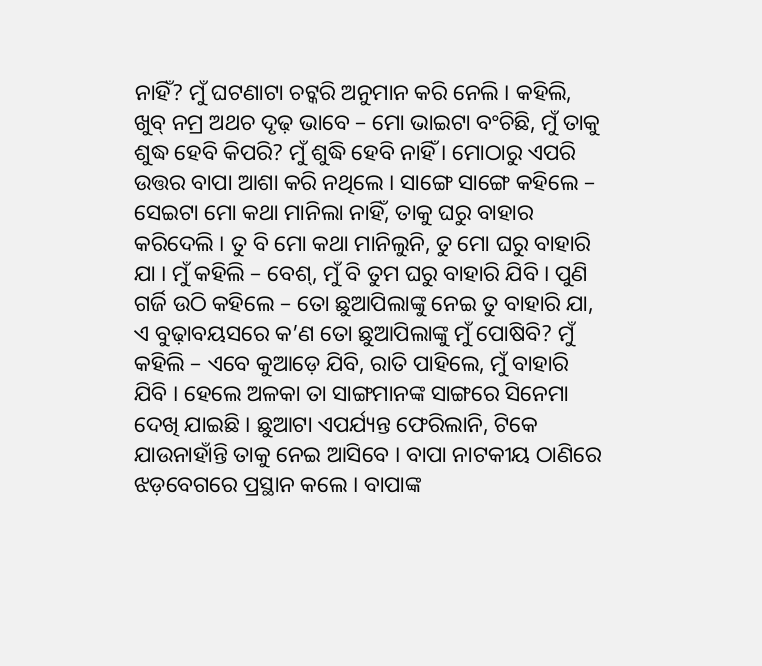ନାହିଁ? ମୁଁ ଘଟଣାଟା ଚଟ୍କରି ଅନୁମାନ କରି ନେଲି । କହିଲି, ଖୁବ୍ ନମ୍ର ଅଥଚ ଦୃଢ଼ ଭାବେ – ମୋ ଭାଇଟା ବଂଚିଛି, ମୁଁ ତାକୁ ଶୁଦ୍ଧ ହେବି କିପରି? ମୁଁ ଶୁଦ୍ଧି ହେବି ନାହିଁ । ମୋଠାରୁ ଏପରି ଉତ୍ତର ବାପା ଆଶା କରି ନଥିଲେ । ସାଙ୍ଗେ ସାଙ୍ଗେ କହିଲେ – ସେଇଟା ମୋ କଥା ମାନିଲା ନାହିଁ, ତାକୁ ଘରୁ ବାହାର କରିଦେଲି । ତୁ ବି ମୋ କଥା ମାନିଲୁନି, ତୁ ମୋ ଘରୁ ବାହାରି ଯା । ମୁଁ କହିଲି – ବେଶ୍, ମୁଁ ବି ତୁମ ଘରୁ ବାହାରି ଯିବି । ପୁଣି ଗର୍ଜି ଉଠି କହିଲେ – ତୋ ଛୁଆପିଲାଙ୍କୁ ନେଇ ତୁ ବାହାରି ଯା, ଏ ବୁଢ଼ାବୟସରେ କ’ଣ ତୋ ଛୁଆପିଲାଙ୍କୁ ମୁଁ ପୋଷିବି? ମୁଁ କହିଲି – ଏବେ କୁଆଡ଼େ ଯିବି, ରାତି ପାହିଲେ, ମୁଁ ବାହାରି ଯିବି । ହେଲେ ଅଳକା ତା ସାଙ୍ଗମାନଙ୍କ ସାଙ୍ଗରେ ସିନେମା ଦେଖି ଯାଇଛି । ଛୁଆଟା ଏପର୍ଯ୍ୟନ୍ତ ଫେରିଲାନି, ଟିକେ ଯାଉନାହାଁନ୍ତି ତାକୁ ନେଇ ଆସିବେ । ବାପା ନାଟକୀୟ ଠାଣିରେ ଝଡ଼ବେଗରେ ପ୍ରସ୍ଥାନ କଲେ । ବାପାଙ୍କ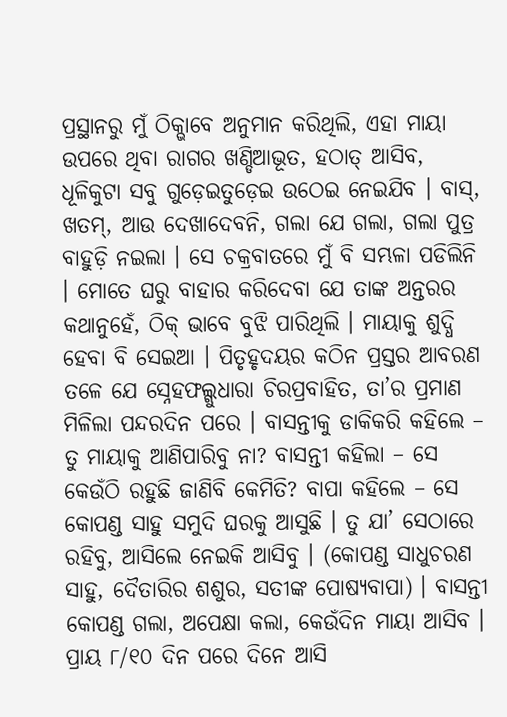ପ୍ରସ୍ଥାନରୁ ମୁଁ ଠିକ୍ଭାବେ ଅନୁମାନ କରିଥିଲି, ଏହା ମାୟା ଉପରେ ଥିବା ରାଗର ଖଣ୍ଡିଆଭୂତ, ହଠାତ୍ ଆସିବ, ଧୂଳିକୁଟା ସବୁ ଗୁଡ଼େଇତୁଡ଼େଇ ଉଠେଇ ନେଇଯିବ । ବାସ୍, ଖତମ୍, ଆଉ ଦେଖାଦେବନି, ଗଲା ଯେ ଗଲା, ଗଲା ପୁତ୍ର ବାହୁଡ଼ି ନଇଲା । ସେ ଚକ୍ରବାତରେ ମୁଁ ବି ସମ୍ଭଳା ପଡିଲିନି । ମୋତେ ଘରୁ ବାହାର କରିଦେବା ଯେ ତାଙ୍କ ଅନ୍ତରର କଥାନୁହେଁ, ଠିକ୍ ଭାବେ ବୁଝି ପାରିଥିଲି । ମାୟାକୁ ଶୁଦ୍ଧି ହେବା ବି ସେଇଆ । ପିତୃହୃଦୟର କଠିନ ପ୍ରସ୍ତର ଆବରଣ ତଳେ ଯେ ସ୍ନେହଫଲ୍ଗୁଧାରା ଚିରପ୍ରବାହିତ, ତା’ର ପ୍ରମାଣ ମିଳିଲା ପନ୍ଦରଦିନ ପରେ । ବାସନ୍ତୀକୁ ଡାକିକରି କହିଲେ – ତୁ ମାୟାକୁ ଆଣିପାରିବୁ ନା? ବାସନ୍ତୀ କହିଲା – ସେ କେଉଁଠି ରହୁଛି ଜାଣିବି କେମିତି? ବାପା କହିଲେ – ସେ କୋପଣ୍ଡ ସାହୁ ସମୁଦି ଘରକୁ ଆସୁଛି । ତୁ ଯା’ ସେଠାରେ ରହିବୁ, ଆସିଲେ ନେଇକି ଆସିବୁ । (କୋପଣ୍ଡ ସାଧୁଚରଣ ସାହୁ, ଦୈତାରିର ଶଶୁର, ସତୀଙ୍କ ପୋଷ୍ୟବାପା) । ବାସନ୍ତୀ କୋପଣ୍ଡ ଗଲା, ଅପେକ୍ଷା କଲା, କେଉଁଦିନ ମାୟା ଆସିବ । ପ୍ରାୟ ୮/୧୦ ଦିନ ପରେ ଦିନେ ଆସି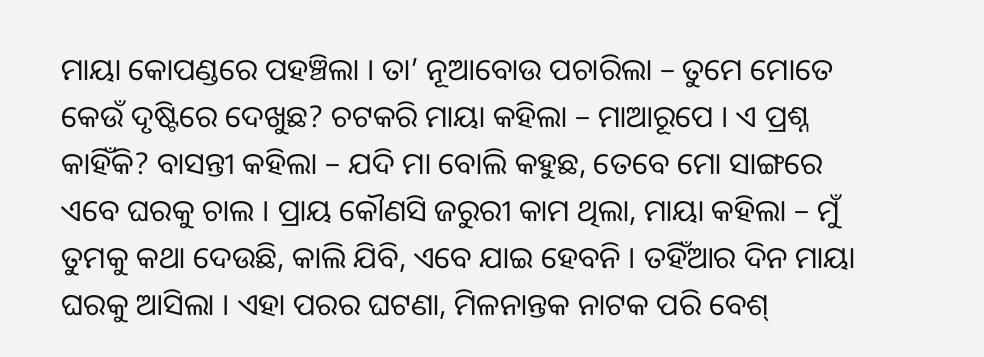ମାୟା କୋପଣ୍ଡରେ ପହଞ୍ଚିଲା । ତା’ ନୂଆବୋଉ ପଚାରିଲା – ତୁମେ ମୋତେ କେଉଁ ଦୃଷ୍ଟିରେ ଦେଖୁଛ? ଚଟକରି ମାୟା କହିଲା – ମାଆରୂପେ । ଏ ପ୍ରଶ୍ନ କାହିଁକି? ବାସନ୍ତୀ କହିଲା – ଯଦି ମା ବୋଲି କହୁଛ, ତେବେ ମୋ ସାଙ୍ଗରେ ଏବେ ଘରକୁ ଚାଲ । ପ୍ରାୟ କୌଣସି ଜରୁରୀ କାମ ଥିଲା, ମାୟା କହିଲା – ମୁଁ ତୁମକୁ କଥା ଦେଉଛି, କାଲି ଯିବି, ଏବେ ଯାଇ ହେବନି । ତହିଁଆର ଦିନ ମାୟା ଘରକୁ ଆସିଲା । ଏହା ପରର ଘଟଣା, ମିଳନାନ୍ତକ ନାଟକ ପରି ବେଶ୍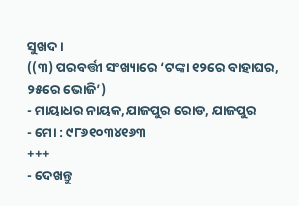ସୁଖଦ ।
((୩) ପରବର୍ତ୍ତୀ ସଂଖ୍ୟାରେ ‘ଟଙ୍କା ୧୨ରେ ବାହାଘର, ୨୫ରେ ଭୋଜି’)
- ମାୟାଧର ନାୟକ,ଯାଜପୁର ରୋଡ, ଯାଜପୁର
- ମୋ : ୯୮୬୧୦୩୪୧୬୩
+++
- ଦେଖନ୍ତୁ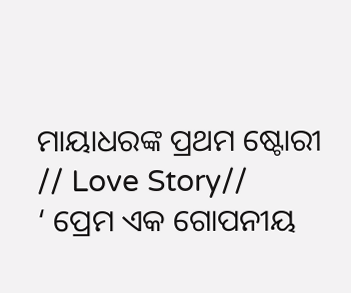ମାୟାଧରଙ୍କ ପ୍ରଥମ ଷ୍ଟୋରୀ
// Love Story//
‘ ପ୍ରେମ ଏକ ଗୋପନୀୟ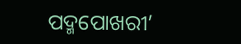ପଦ୍ମପୋଖରୀ’